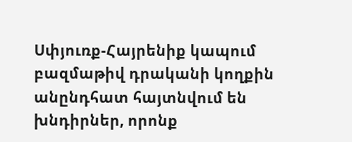Սփյուռք-Հայրենիք կապում բազմաթիվ դրականի կողքին անընդհատ հայտնվում են խնդիրներ, որոնք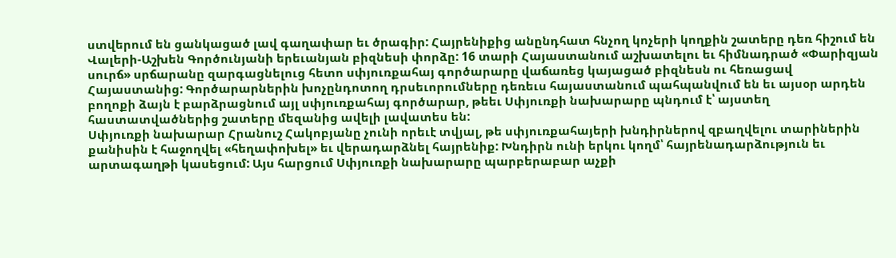ստվերում են ցանկացած լավ գաղափար եւ ծրագիր: Հայրենիքից անընդհատ հնչող կոչերի կողքին շատերը դեռ հիշում են Վալերի-Աշխեն Գործունյանի երեւանյան բիզնեսի փորձը: 16 տարի Հայաստանում աշխատելու եւ հիմնադրած «Փարիզյան սուրճ» սրճարանը զարգացնելուց հետո սփյուռքահայ գործարարը վաճառեց կայացած բիզնեսն ու հեռացավ Հայաստանից: Գործարարներին խոչընդոտող դրսեւորումները դեռեւս հայաստանում պահպանվում են եւ այսօր արդեն բողոքի ձայն է բարձրացնում այլ սփյուռքահայ գործարար, թեեւ Սփյուռքի նախարարը պնդում է՝ այստեղ հաստատվածներից շատերը մեզանից ավելի լավատես են:
Սփյուռքի նախարար Հրանուշ Հակոբյանը չունի որեւէ տվյալ, թե սփյուռքահայերի խնդիրներով զբաղվելու տարիներին քանիսին է հաջողվել «հեղափոխել» եւ վերադարձնել հայրենիք: Խնդիրն ունի երկու կողմ՝ հայրենադարձություն եւ արտագաղթի կասեցում: Այս հարցում Սփյուռքի նախարարը պարբերաբար աչքի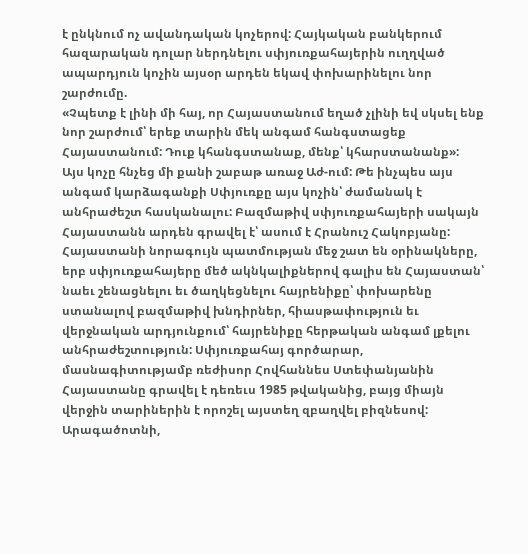է ընկնում ոչ ավանդական կոչերով: Հայկական բանկերում հազարական դոլար ներդնելու սփյուռքահայերին ուղղված ապարդյուն կոչին այսօր արդեն եկավ փոխարինելու նոր շարժումը.
«Չպետք է լինի մի հայ, որ Հայաստանում եղած չլինի եվ սկսել ենք նոր շարժում՝ երեք տարին մեկ անգամ հանգստացեք Հայաստանում: Դուք կհանգստանաք, մենք՝ կհարստանանք»:
Այս կոչը հնչեց մի քանի շաբաթ առաջ Աժ-ում: Թե ինչպես այս անգամ կարձագանքի Սփյուռքը այս կոչին՝ ժամանակ է անհրաժեշտ հասկանալու: Բազմաթիվ սփյուռքահայերի սակայն Հայաստանն արդեն գրավել է՝ ասում է Հրանուշ Հակոբյանը:
Հայաստանի նորագույն պատմության մեջ շատ են օրինակները, երբ սփյուռքահայերը մեծ ակնկալիքներով գալիս են Հայաստան՝ նաեւ շենացնելու եւ ծաղկեցնելու հայրենիքը՝ փոխարենը ստանալով բազմաթիվ խնդիրներ, հիասթափություն եւ վերջնական արդյունքում՝ հայրենիքը հերթական անգամ լքելու անհրաժեշտություն: Սփյուռքահայ գործարար, մասնագիտությամբ ռեժիսոր Հովհաննես Ստեփանյանին Հայաստանը գրավել է դեռեւս 1985 թվականից, բայց միայն վերջին տարիներին է որոշել այստեղ զբաղվել բիզնեսով: Արագածոտնի,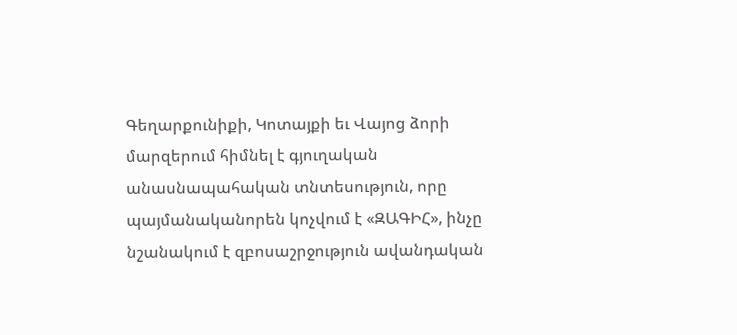Գեղարքունիքի, Կոտայքի եւ Վայոց ձորի մարզերում հիմնել է գյուղական անասնապահական տնտեսություն, որը պայմանականորեն կոչվում է «ԶԱԳԻՀ», ինչը նշանակում է զբոսաշրջություն ավանդական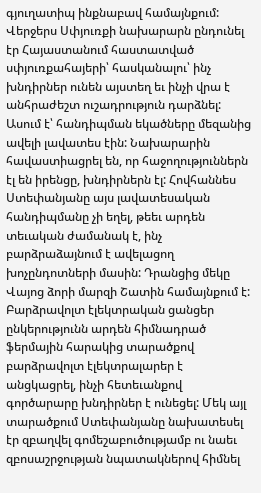գյուղատիպ ինքնաբավ համայնքում:
Վերջերս Սփյուռքի նախարարն ընդունել էր Հայաստանում հաստատված սփյուռքահայերի՝ հասկանալու՝ ինչ խնդիրներ ունեն այստեղ եւ ինչի վրա է անհրաժեշտ ուշադրություն դարձնել: Ասում է՝ հանդիպման եկածները մեզանից ավելի լավատես էին: Նախարարին հավաստիացրել են, որ հաջողություններն էլ են իրենցը, խնդիրներն էլ: Հովհաննես Ստեփանյանը այս լավատեսական հանդիպմանը չի եղել, թեեւ արդեն տեւական ժամանակ է, ինչ բարձրաձայնում է ավելացող խոչընդոտների մասին: Դրանցից մեկը Վայոց ձորի մարզի Շատին համայնքում է: Բարձրավոլտ էլեկտրական ցանցեր ընկերությունն արդեն հիմնադրած ֆերմային հարակից տարածքով բարձրավոլտ էլեկտրալարեր է անցկացրել, ինչի հետեւանքով գործարարը խնդիրներ է ունեցել: Մեկ այլ տարածքում Ստեփանյանը նախատեսել էր զբաղվել գոմեշաբուծությամբ ու նաեւ զբոսաշրջության նպատակներով հիմնել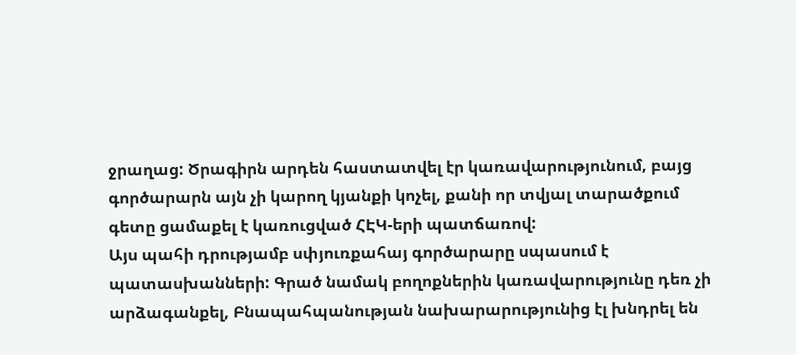ջրաղաց: Ծրագիրն արդեն հաստատվել էր կառավարությունում, բայց գործարարն այն չի կարող կյանքի կոչել, քանի որ տվյալ տարածքում գետը ցամաքել է կառուցված ՀԷԿ-երի պատճառով:
Այս պահի դրությամբ սփյուռքահայ գործարարը սպասում է պատասխանների: Գրած նամակ բողոքներին կառավարությունը դեռ չի արձագանքել, Բնապահպանության նախարարությունից էլ խնդրել են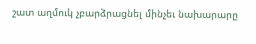շատ աղմուկ չբարձրացնել մինչեւ նախարարը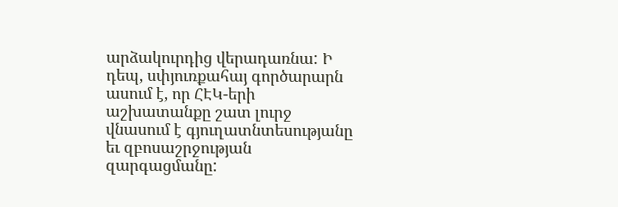արձակուրդից վերադառնա: Ի դեպ, սփյուռքահայ գործարարն ասում է, որ ՀԷԿ-երի աշխատանքը շատ լուրջ վնասում է գյուղատնտեսությանը եւ զբոսաշրջության զարգացմանը: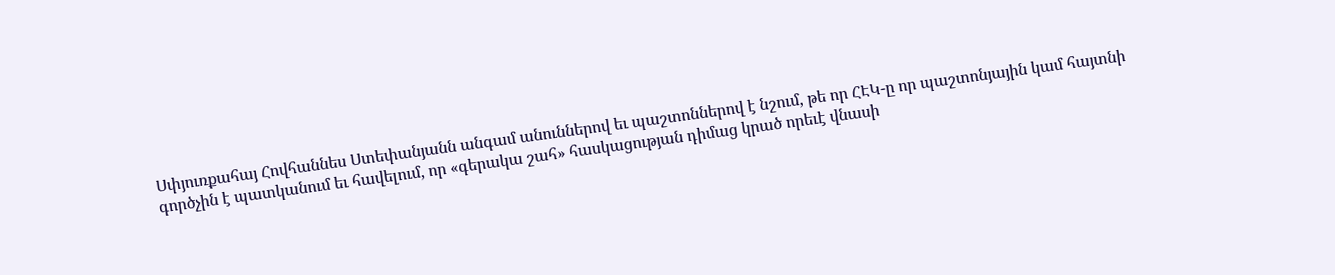Սփյուռքահայ Հովհաննես Ստեփանյանն անգամ անուններով եւ պաշտոններով է նշում, թե որ ՀԷԿ-ը որ պաշտոնյային կամ հայտնի գործչին է պատկանում եւ հավելում, որ «գերակա շահ» հասկացության դիմաց կրած որեւէ վնասի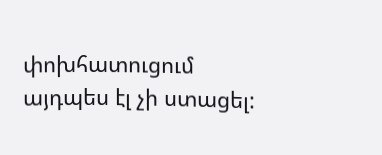փոխհատուցում այդպես էլ չի ստացել: